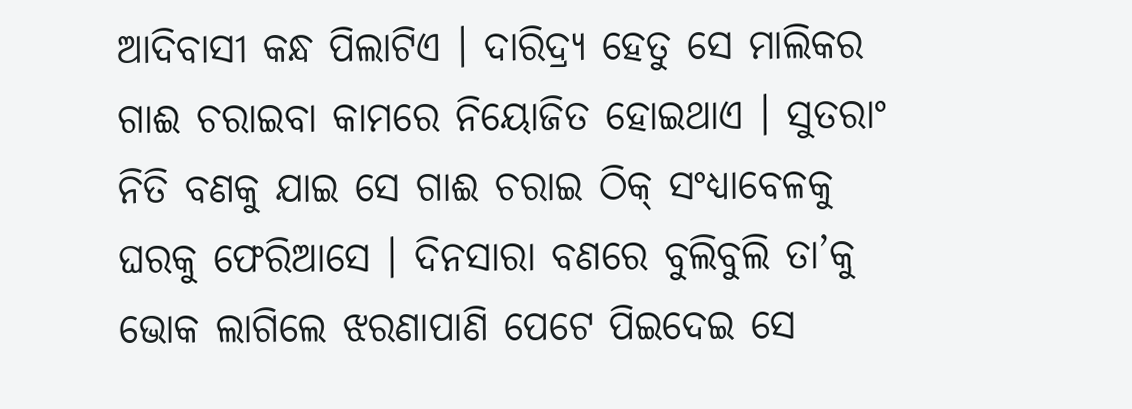ଆଦିବାସୀ କନ୍ଧ ପିଲାଟିଏ । ଦାରିଦ୍ର୍ୟ ହେତୁ ସେ ମାଲିକର ଗାଈ ଚରାଇବା କାମରେ ନିୟୋଜିତ ହୋଇଥାଏ । ସୁତରାଂ ନିତି ବଣକୁ ଯାଇ ସେ ଗାଈ ଚରାଇ ଠିକ୍ ସଂଧ୍ୟାବେଳକୁ ଘରକୁ ଫେରିଆସେ । ଦିନସାରା ବଣରେ ବୁଲିବୁଲି ତା’କୁ ଭୋକ ଲାଗିଲେ ଝରଣାପାଣି ପେଟେ ପିଇଦେଇ ସେ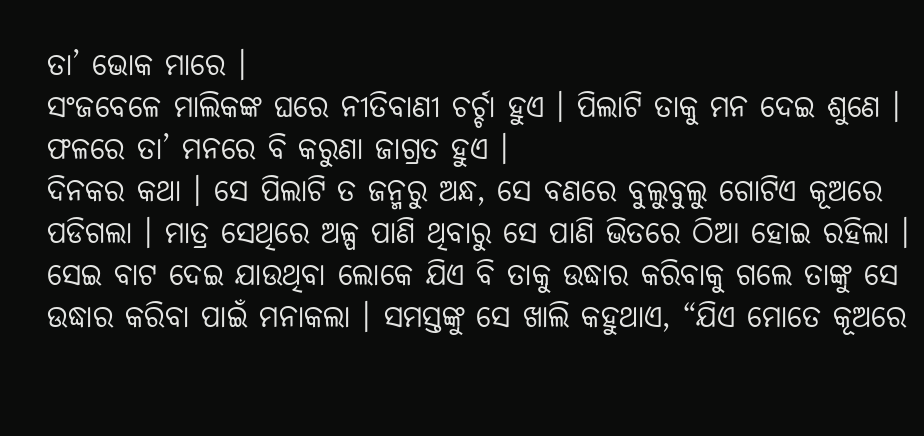ତା’ ଭୋକ ମାରେ ।
ସଂଜବେଳେ ମାଲିକଙ୍କ ଘରେ ନୀତିବାଣୀ ଚର୍ଚ୍ଚା ହୁଏ । ପିଲାଟି ତାକୁ ମନ ଦେଇ ଶୁଣେ । ଫଳରେ ତା’ ମନରେ ବି କରୁଣା ଜାଗ୍ରତ ହୁଏ ।
ଦିନକର କଥା । ସେ ପିଲାଟି ତ ଜନ୍ମରୁ ଅନ୍ଧ, ସେ ବଣରେ ବୁଲୁବୁଲୁ ଗୋଟିଏ କୂଅରେ ପଡିଗଲା । ମାତ୍ର ସେଥିରେ ଅଳ୍ପ ପାଣି ଥିବାରୁ ସେ ପାଣି ଭିତରେ ଠିଆ ହୋଇ ରହିଲା । ସେଇ ବାଟ ଦେଇ ଯାଉଥିବା ଲୋକେ ଯିଏ ବି ତାକୁ ଉଦ୍ଧାର କରିବାକୁ ଗଲେ ତାଙ୍କୁ ସେ ଉଦ୍ଧାର କରିବା ପାଇଁ ମନାକଲା । ସମସ୍ତଙ୍କୁ ସେ ଖାଲି କହୁଥାଏ, “ଯିଏ ମୋତେ କୂଅରେ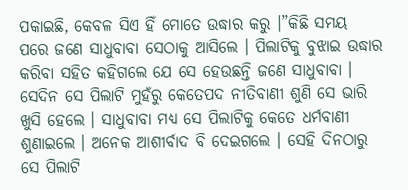ପକାଇଛି, କେବଳ ସିଏ ହିଁ ମୋତେ ଉଦ୍ଧାର କରୁ ।”କିଛି ସମୟ ପରେ ଜଣେ ସାଧୁବାବା ସେଠାକୁ ଆସିଲେ । ପିଲାଟିକୁ ବୁଝାଇ ଉଦ୍ଧାର କରିବା ସହିତ କହିଗଲେ ଯେ ସେ ହେଉଛନ୍ତି ଜଣେ ସାଧୁବାବା । ସେଦିନ ସେ ପିଲାଟି ମୁହଁରୁ କେତେପଦ ନୀତିବାଣୀ ଶୁଣି ସେ ଭାରି ଖୁସି ହେଲେ । ସାଧୁବାବା ମଧ୍ୟ ସେ ପିଲାଟିକୁ କେତେ ଧର୍ମବାଣୀ ଶୁଣାଇଲେ । ଅନେକ ଆଶୀର୍ବାଦ ବି ଦେଇଗଲେ । ସେହି ଦିନଠାରୁ ସେ ପିଲାଟି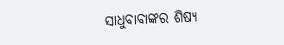ସାଧୁବାବାଙ୍କର ଶିଷ୍ୟ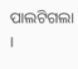ପାଲଟିଗଲା ।